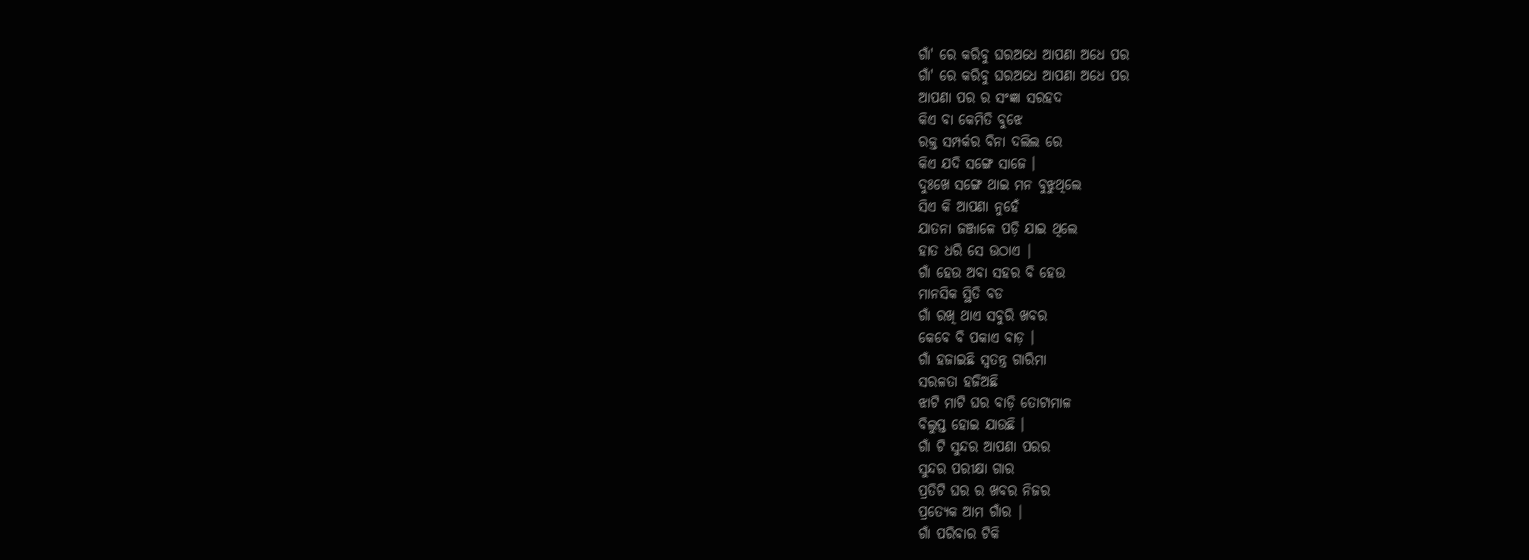ଗାଁ' ରେ କରିବୁ ଘରଅଧେ ଆପଣା ଅଧେ ପର
ଗାଁ' ରେ କରିବୁ ଘରଅଧେ ଆପଣା ଅଧେ ପର
ଆପଣା ପର ର ସଂଜ୍ଞା ସରହଦ
କିଏ ବା କେମିତି ବୁଝେ
ରକ୍ତ ସମ୍ପର୍କର ବିନା ଦଲିଲ ରେ
କିଏ ଯଦି ସଙ୍ଗେ ସାଜେ ।
ଦୁଃଖେ ସଙ୍ଗେ ଥାଇ ମନ ବୁଝୁଥିଲେ
ସିଏ କି ଆପଣା ନୁହେଁ
ଯାତନା ଜଞ୍ଜାଳେ ପଡ଼ି ଯାଇ ଥିଲେ
ହାତ ଧରି ସେ ଉଠାଏ |
ଗାଁ ହେଉ ଅବା ସହର ବି ହେଉ
ମାନସିକ ସ୍ଥିତି ବଡ
ଗାଁ ରଖି ଥାଏ ସବୁରି ଖବର
କେବେ ବି ପକାଏ ବାଡ଼ ।
ଗାଁ ହଜାଇଛି ସ୍ୱତନ୍ତ୍ର ଗାରିମା
ସରଳତା ହଜିଅଛି
ଝାଟି ମାଟି ଘର ବାଡ଼ି ତୋଟାମାଳ
ବିଲୁପ୍ତ ହୋଇ ଯାଉଛି ।
ଗାଁ ଟି ସୁନ୍ଦର ଆପଣା ପରର
ସୁନ୍ଦର ପରୀକ୍ଷା ଗାର
ପ୍ରତିଟି ଘର ର ଖବର ନିଜର
ପ୍ରତ୍ୟେକ ଆମ ଗାଁର |
ଗାଁ ପରିବାର ଟିକି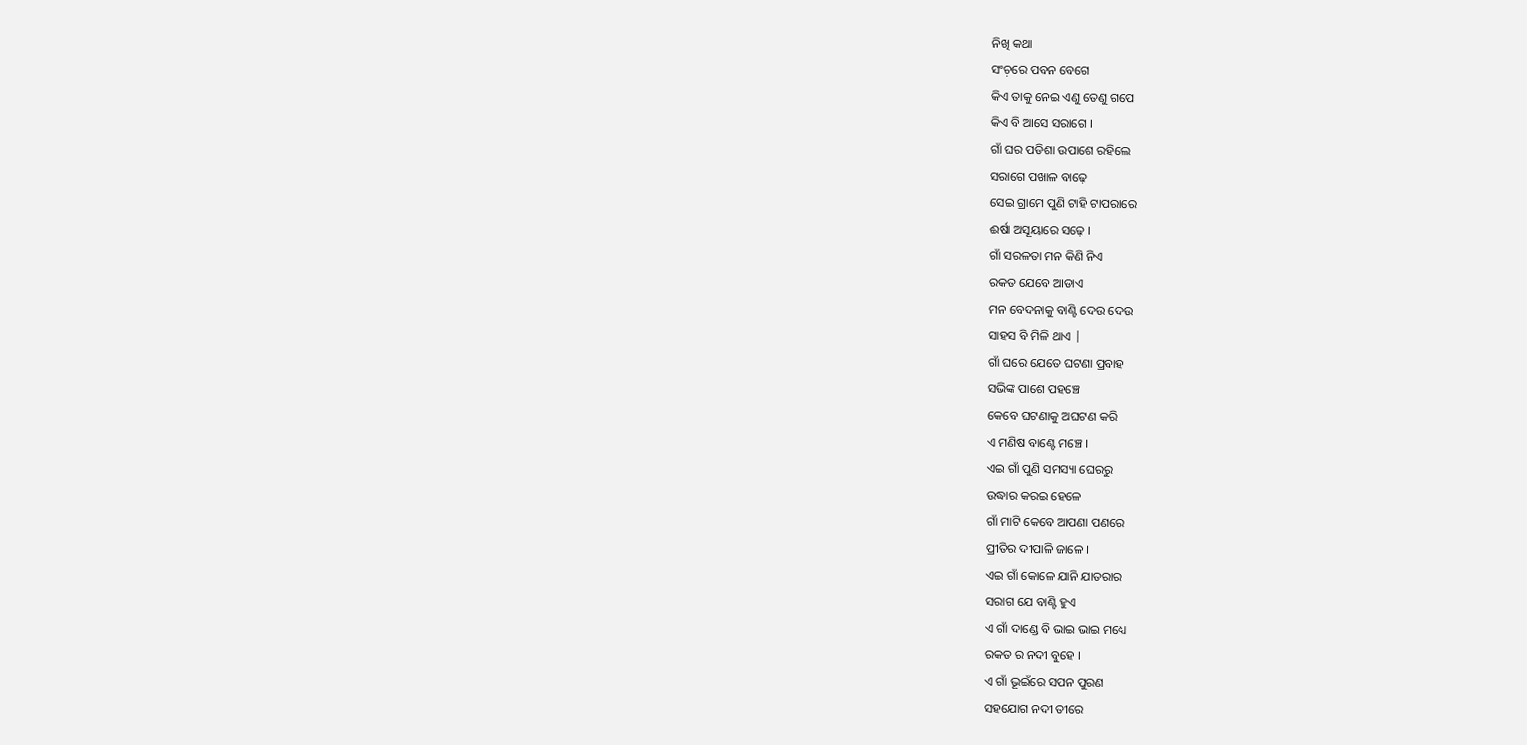ନିଖି କଥା
ସଂଚ଼ରେ ପବନ ବେଗେ
କିଏ ତାକୁ ନେଇ ଏଣୁ ତେଣୁ ଗପେ
କିଏ ବି ଆସେ ସରାଗେ ।
ଗାଁ ଘର ପଡିଶା ଉପାଶେ ରହିଲେ
ସରାଗେ ପଖାଳ ବାଢ଼େ
ସେଇ ଗ୍ରାମେ ପୁଣି ଟାହି ଟାପରାରେ
ଈର୍ଷା ଅସୂୟାରେ ସଢ଼େ ।
ଗାଁ ସରଳତା ମନ କିଣି ନିଏ
ରକତ ଯେବେ ଆଡାଏ
ମନ ବେଦନାକୁ ବାଣ୍ଟି ଦେଉ ଦେଉ
ସାହସ ବି ମିଳି ଥାଏ |
ଗାଁ ଘରେ ଯେତେ ଘଟଣା ପ୍ରବାହ
ସଭିଙ୍କ ପାଶେ ପହଞ୍ଚେ
କେବେ ଘଟଣାକୁ ଅଘଟଣ କରି
ଏ ମଣିଷ ବାଣ୍ଟେ ମଞ୍ଚେ ।
ଏଇ ଗାଁ ପୁଣି ସମସ୍ୟା ଘେରରୁ
ଉଦ୍ଧାର କରଇ ହେଳେ
ଗାଁ ମାଟି କେବେ ଆପଣା ପଣରେ
ପ୍ରୀତିର ଦୀପାଳି ଜାଳେ ।
ଏଇ ଗାଁ କୋଳେ ଯାନି ଯାତରାର
ସରାଗ ଯେ ବାଣ୍ଟି ହୁଏ
ଏ ଗାଁ ଦାଣ୍ଡେ ବି ଭାଇ ଭାଇ ମଧ୍ୟେ
ରକତ ର ନଦୀ ବୁହେ ।
ଏ ଗାଁ ଭୂଇଁରେ ସପନ ପୁରଣ
ସହଯୋଗ ନଦୀ ତୀରେ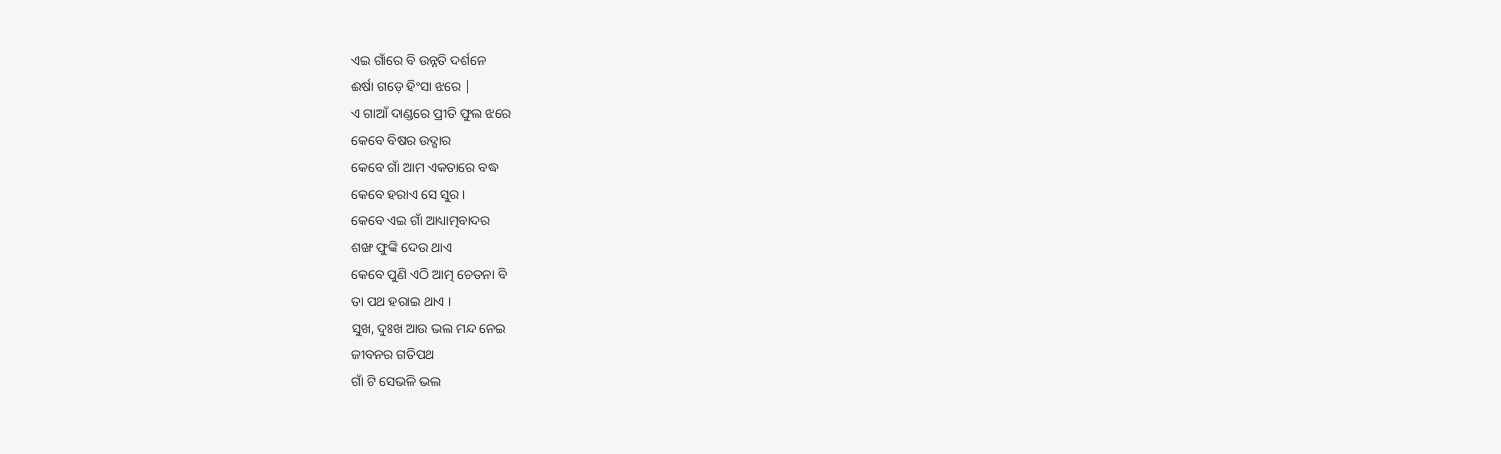ଏଇ ଗାଁରେ ବି ଉନ୍ନତି ଦର୍ଶନେ
ଈର୍ଷା ଗଡ଼େ ହିଂସା ଝରେ |
ଏ ଗାଆଁ ଦାଣ୍ଡରେ ପ୍ରୀତି ଫୁଲ ଝରେ
କେବେ ବିଷର ଉଦ୍ଗାର
କେବେ ଗାଁ ଆମ ଏକତାରେ ବଦ୍ଧ
କେବେ ହରାଏ ସେ ସୁର ।
କେବେ ଏଇ ଗାଁ ଆଧ୍ୟାତ୍ମବାଦର
ଶଙ୍ଖ ଫୁଙ୍କି ଦେଉ ଥାଏ
କେବେ ପୁଣି ଏଠି ଆତ୍ମ ଚେତନା ବି
ତା ପଥ ହରାଇ ଥାଏ ।
ସୁଖ, ଦୁଃଖ ଆଉ ଭଲ ମନ୍ଦ ନେଇ
ଜୀବନର ଗତିପଥ
ଗାଁ ଟି ସେଭଳି ଭଲ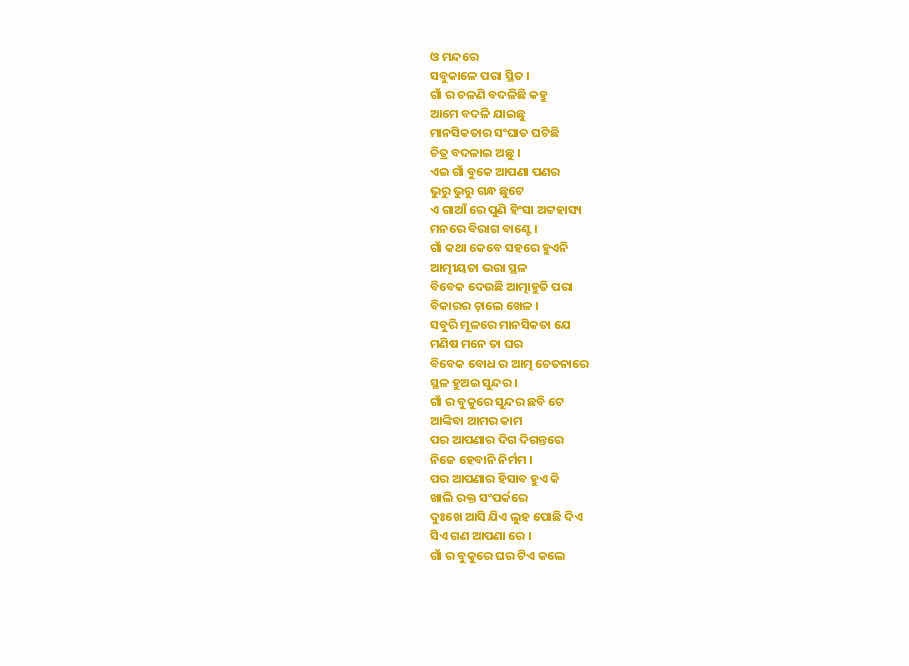ଓ ମନ୍ଦରେ
ସବୁକାଳେ ପରା ସ୍ଥିତ ।
ଗାଁ ର ଚଳଣି ବଦଳିଛି କହୁ
ଆମେ ବଦଳି ଯାଇଛୁ
ମାନସିକତାର ସଂଘାତ ଘଟିଛି
ଚିତ୍ର ବଦଳାଇ ଅଛୁ ।
ଏଇ ଗାଁ ବୁକେ ଆପଣା ପଣର
ଭୁରୁ ଭୁରୁ ଗନ୍ଧ ଛୁଟେ
ଏ ଗାଆଁ ରେ ପୁଣି ହିଂସା ଅଟ୍ଟହାସ୍ୟ
ମନରେ ବିରାଗ ବାଣ୍ଟେ ।
ଗାଁ କଥା କେବେ ସହରେ ହୁଏନି
ଆତ୍ମୀୟତା ଭରା ସ୍ଥଳ
ବିବେକ ଦେଉଛି ଆତ୍ମାହୁତି ପରା
ବିକାରର ଚ଼ାଲେ ଖେଳ ।
ସବୁରି ମୂଳରେ ମାନସିକତା ଯେ
ମଣିଷ ମନେ ତା ଘର
ବିବେକ ବୋଧ ର ଆତ୍ମ ଚେତନାରେ
ସ୍ଥଳ ହୁଅଇ ସୁନ୍ଦର ।
ଗାଁ ର ବୁକୁରେ ସୁନ୍ଦର ଛବି ଟେ
ଆଙ୍କିବା ଆମର କାମ
ପର ଆପଣାର ଦିଗ ଦିଗନ୍ତରେ
ନିଜେ ହେବାନି ନିର୍ମମ ।
ପର ଆପଣାର ହିସାବ ହୁଏ କି
ଖାଲି ରକ୍ତ ସଂପର୍କରେ
ଦୁଃଖେ ଆସି ଯିଏ ଲୁହ ପୋଛି ଦିଏ
ସିଏ ଗଣ ଆପଣା ରେ ।
ଗାଁ ର ବୁକୁରେ ଘର ଟିଏ କଲେ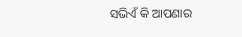ସଭିଏଁ କି ଆପଣାର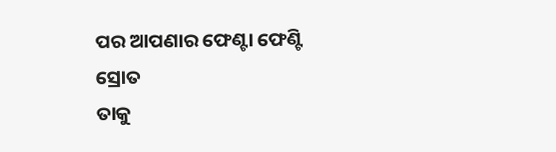ପର ଆପଣାର ଫେଣ୍ଟା ଫେଣ୍ଟି ସ୍ରୋତ
ତାକୁ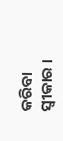କରିବା ସ୍ଵୀକାର ।